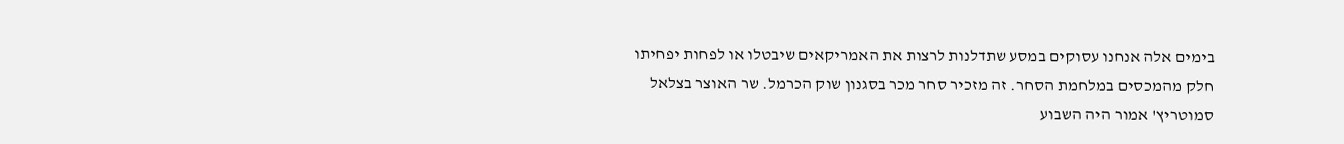בימים אלה אנחנו עסוקים במסע שתדלנות לרצות את האמריקאים שיבטלו או לפחות יפחיתו חלק מהמכסים במלחמת הסחר. זה מזכיר סחר מכר בסגנון שוק הכרמל. שר האוצר בצלאל סמוטריץ' אמור היה השבוע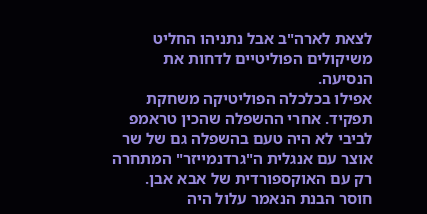לצאת לארה"ב אבל נתניהו החליט משיקולים הפוליטיים לדחות את הנסיעה.
אפילו בכלכלה הפוליטיקה משחקת תפקיד. אחרי ההשפלה שהכין טראמפ לביבי לא היה טעם בהשפלה גם של שר אוצר עם אנגלית ה"גרדנמייזר" המתחרה רק עם האוקספורדית של אבא אבן. חוסר הבנת הנאמר עלול היה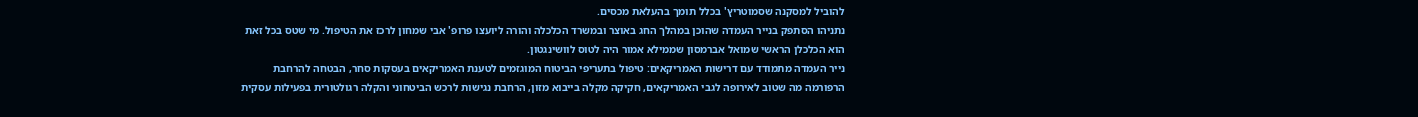להוביל למסקנה שסמוטריץ' בכלל תומך בהעלאת מכסים.
נתניהו הסתפק בנייר העמדה שהוכן במהלך החג באוצר ובמשרד הכלכלה והורה ליועצו פרופ' אבי שמחון לרכז את הטיפול. מי שטס בכל זאת הוא הכלכלן הראשי שמואל אברמסון שממילא אמור היה לטוס לוושינגטון.
נייר העמדה מתמודד עם דרישות האמריקאים: טיפול בתעריפי הביטוח המוגזמים לטענת האמריקאים בעסקות סחר, הבטחה להרחבת הרפורמה מה שטוב לאירופה לגבי האמריקאים, חקיקה מקלה בייבוא מזון, הרחבת נגישות לרכש הביטחוני והקלה רגולטורית בפעילות עסקית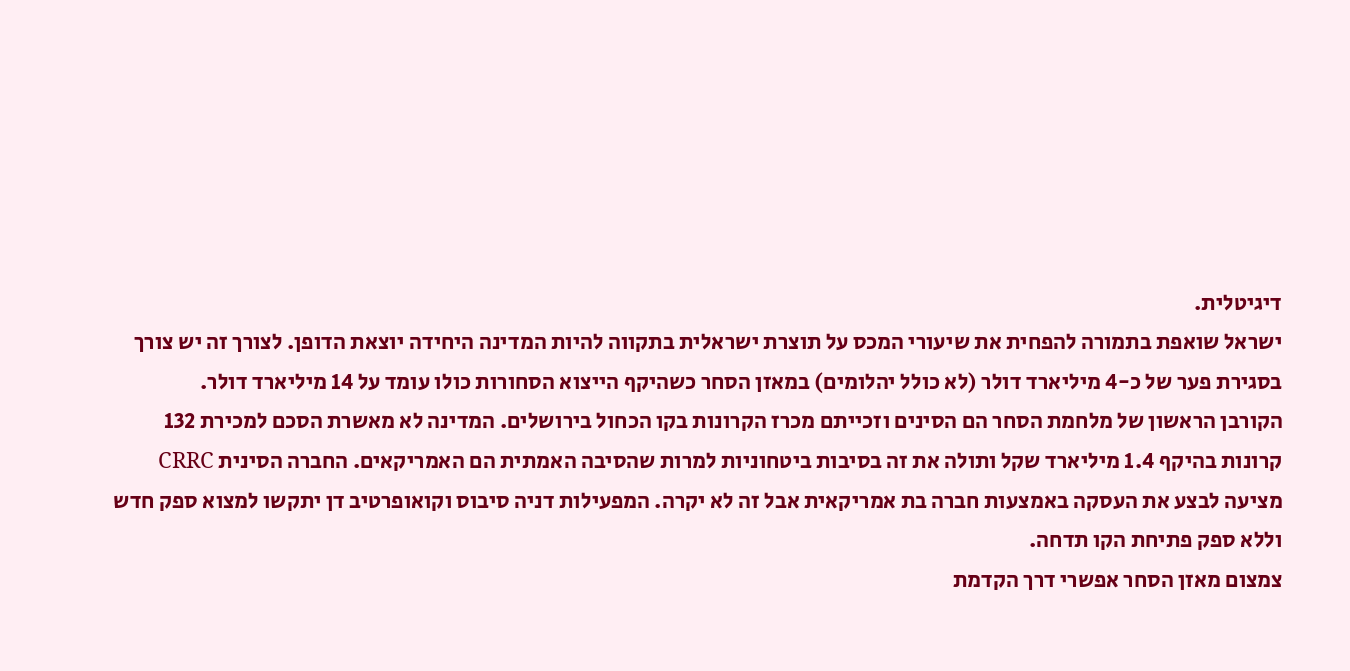דיגיטלית.
ישראל שואפת בתמורה להפחית את שיעורי המכס על תוצרת ישראלית בתקווה להיות המדינה היחידה יוצאת הדופן. לצורך זה יש צורך בסגירת פער של כ-4 מיליארד דולר (לא כולל יהלומים) במאזן הסחר כשהיקף הייצוא הסחורות כולו עומד על 14 מיליארד דולר.
הקורבן הראשון של מלחמת הסחר הם הסינים וזכייתם מכרז הקרונות בקו הכחול בירושלים. המדינה לא מאשרת הסכם למכירת 132 קרונות בהיקף 1.4 מיליארד שקל ותולה את זה בסיבות ביטחוניות למרות שהסיבה האמתית הם האמריקאים. החברה הסינית CRRC מציעה לבצע את העסקה באמצעות חברה בת אמריקאית אבל זה לא יקרה. המפעילות דניה סיבוס וקואופרטיב דן יתקשו למצוא ספק חדש וללא ספק פתיחת הקו תדחה.
צמצום מאזן הסחר אפשרי דרך הקדמת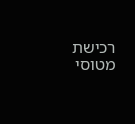רכישת מטוסי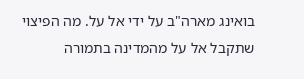בואינג מארה"ב על ידי אל על. מה הפיצוי שתקבל אל על מהמדינה בתמורה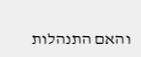והאם התנהלות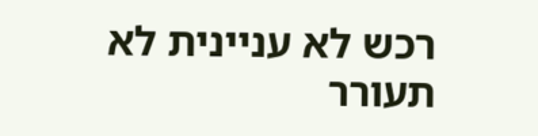רכש לא עניינית לא תעורר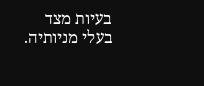בעיות מצד בעלי מניותיה.